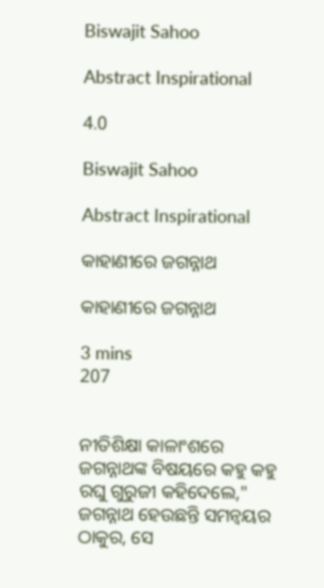Biswajit Sahoo

Abstract Inspirational

4.0

Biswajit Sahoo

Abstract Inspirational

କାହାଣୀରେ ଜଗନ୍ନାଥ

କାହାଣୀରେ ଜଗନ୍ନାଥ

3 mins
207


ନୀତିଶିକ୍ଷା କାଳାଂଶରେ ଜଗନ୍ନାଥଙ୍କ ବିଷୟରେ କହୁ କହୁ ରଘୁ ଗୁରୁଜୀ କହିଦେଲେ," ଜଗନ୍ନାଥ ହେଉଛନ୍ତି ସମନ୍ୱୟର ଠାକୁର, ସେ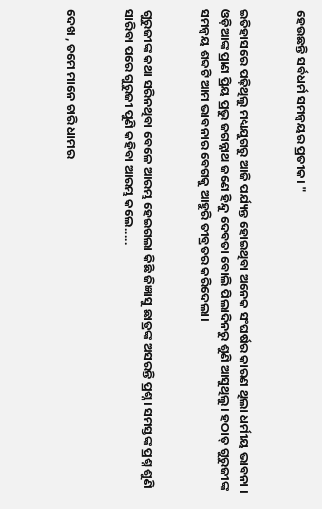ହେଉଛନ୍ତି ସର୍ବଧର୍ମ ସମନ୍ବୟର ପ୍ରତୀକ। "


ଇତିହାସରେ ପଢ଼ିଥିଲୁ ମଧ୍ୟଯୁଗରୁ ଆଜି ପର୍ଯ୍ୟନ୍ତ ହୋଇଥିବା ଅନେକ ସଂଘର୍ଷର କାରଣ ଥିଲା ଧର୍ମୀୟ ଭାବନା । ଓଡ଼ିଆଙ୍କ ପ୍ରାଣ ପ୍ରିୟ ପ୍ରଭୁ ଜଗନ୍ନାଥ ଜଣେ ହିନ୍ଦୁ ଦେବତା ବୋଲି ପିଲାଦିନରୁ ଶୁଣି ଆସୁଥିଲୁ। ହଠାତ୍ ଗୁରୁଜୀଙ୍କ ସମନ୍ବୟ ଶବ୍ଦଟି ଆମ ଭାବନାର ବେଗକୁ ଆହୁରି ତୀବ୍ରତର କରିଦେଲା।


ଗୁରୁଜୀଙ୍କ କଥା ସରିନଥିବା ବେଳେ ଆରମ୍ଭ ହେଇଗଲା କିଛି ଜିଜ୍ଞାସୁ ଛାତ୍ରଙ୍କ ଅସରନ୍ତି ପ୍ରଶ୍ନ। ସମସ୍ତଙ୍କ ପ୍ରଶ୍ନ ଶୁଣି ସାରିବା ପରେ ଗୁରୁଜୀ ପୁଣି କହିବା ଆରମ୍ଭ କଲେ.....


ଦେଖ , ତମେ ମାନେ ଚାରି ଧାମର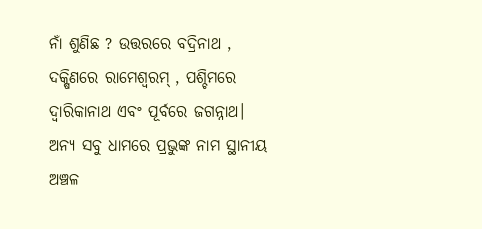ନାଁ ଶୁଣିଛ ? ଉତ୍ତରରେ ବଦ୍ରିନାଥ , ଦକ୍ଷିଣରେ ରାମେଶ୍ୱରମ୍ , ପଶ୍ଚିମରେ ଦ୍ବାରିକାନାଥ ଏବଂ ପୂର୍ବରେ ଜଗନ୍ନାଥ। ଅନ୍ୟ ସବୁ ଧାମରେ ପ୍ରଭୁଙ୍କ ନାମ ସ୍ଥାନୀୟ ଅଞ୍ଚଳ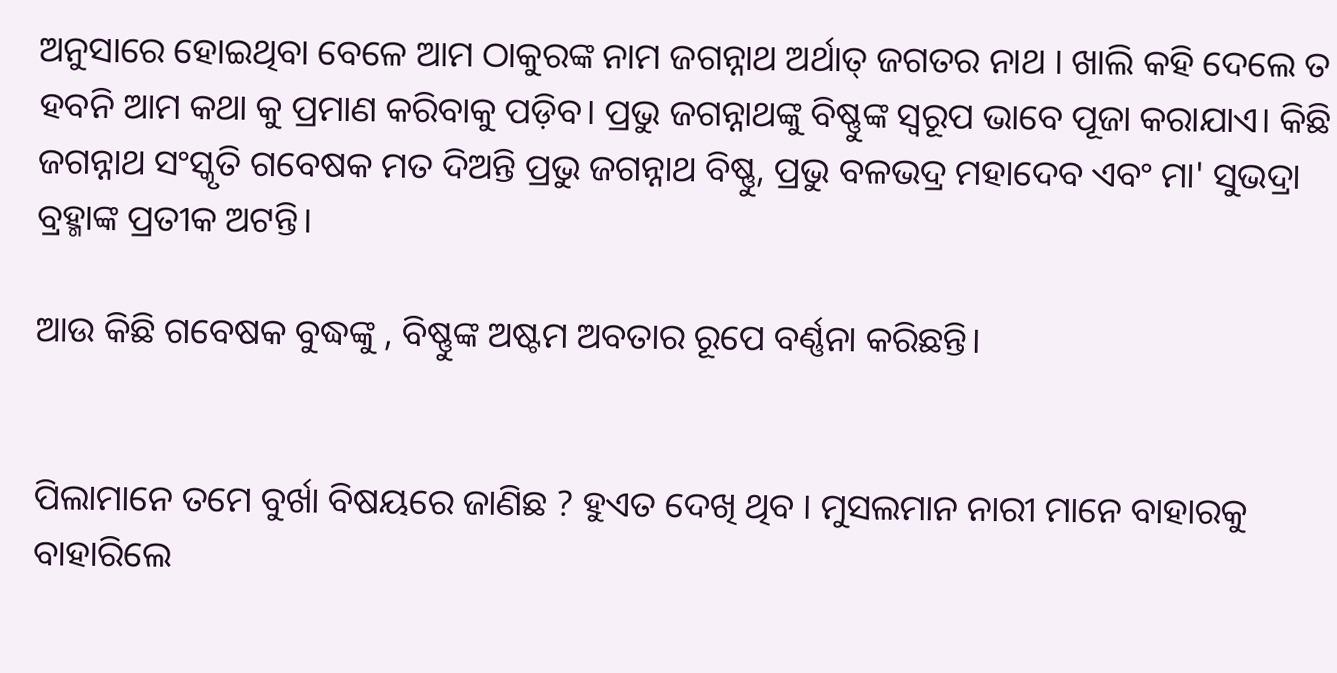ଅନୁସାରେ ହୋଇଥିବା ବେଳେ ଆମ ଠାକୁରଙ୍କ ନାମ ଜଗନ୍ନାଥ ଅର୍ଥାତ୍ ଜଗତର ନାଥ । ଖାଲି କହି ଦେଲେ ତ ହବନି ଆମ କଥା କୁ ପ୍ରମାଣ କରିବାକୁ ପଡ଼ିବ। ପ୍ରଭୁ ଜଗନ୍ନାଥଙ୍କୁ ବିଷ୍ଣୁଙ୍କ ସ୍ବରୂପ ଭାବେ ପୂଜା କରାଯାଏ। କିଛି ଜଗନ୍ନାଥ ସଂସ୍କୃତି ଗବେଷକ ମତ ଦିଅନ୍ତି ପ୍ରଭୁ ଜଗନ୍ନାଥ ବିଷ୍ଣୁ, ପ୍ରଭୁ ବଳଭଦ୍ର ମହାଦେବ ଏବଂ ମା' ସୁଭଦ୍ରା ବ୍ରହ୍ମାଙ୍କ ପ୍ରତୀକ ଅଟନ୍ତି।

ଆଉ କିଛି ଗବେଷକ ବୁଦ୍ଧଙ୍କୁ , ବିଷ୍ଣୁଙ୍କ ଅଷ୍ଟମ ଅବତାର ରୂପେ ବର୍ଣ୍ଣନା କରିଛନ୍ତି।


ପିଲାମାନେ ତମେ ବୁର୍ଖା ବିଷୟରେ ଜାଣିଛ ? ହୁଏତ ଦେଖି ଥିବ । ମୁସଲମାନ ନାରୀ ମାନେ ବାହାରକୁ ବାହାରିଲେ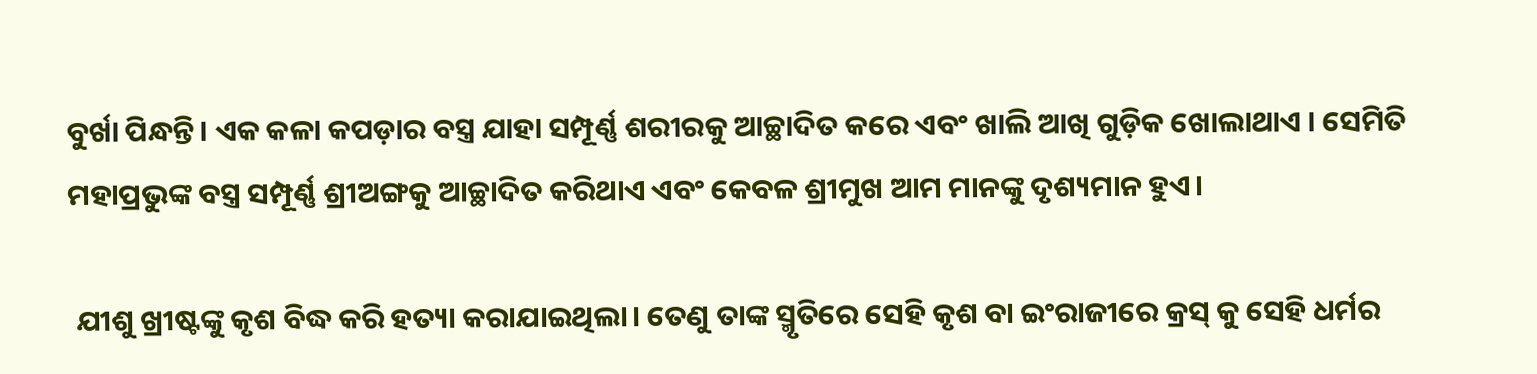ବୁର୍ଖା ପିନ୍ଧନ୍ତି। ଏକ କଳା କପଡ଼ାର ବସ୍ତ୍ର ଯାହା ସମ୍ପୂର୍ଣ୍ଣ ଶରୀରକୁ ଆଚ୍ଛାଦିତ କରେ ଏବଂ ଖାଲି ଆଖି ଗୁଡ଼ିକ ଖୋଲାଥାଏ । ସେମିତି ମହାପ୍ରଭୁଙ୍କ ବସ୍ତ୍ର ସମ୍ପୂର୍ଣ୍ଣ ଶ୍ରୀଅଙ୍ଗକୁ ଆଚ୍ଛାଦିତ କରିଥାଏ ଏବଂ କେବଳ ଶ୍ରୀମୁଖ ଆମ ମାନଙ୍କୁ ଦୃଶ୍ୟମାନ ହୁଏ।

 ଯୀଶୁ ଖ୍ରୀଷ୍ଟଙ୍କୁ କୃଶ ବିଦ୍ଧ କରି ହତ୍ୟା କରାଯାଇଥିଲା। ତେଣୁ ତାଙ୍କ ସ୍ମୃତିରେ ସେହି କୃଶ ବା ଇଂରାଜୀରେ କ୍ରସ୍ କୁ ସେହି ଧର୍ମର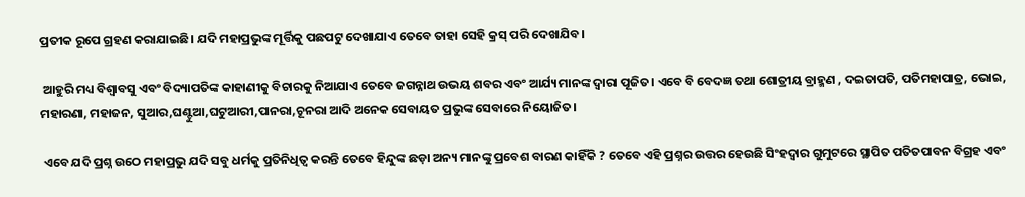ପ୍ରତୀକ ରୂପେ ଗ୍ରହଣ କରାଯାଇଛି। ଯଦି ମହାପ୍ରଭୁଙ୍କ ମୂର୍ତ୍ତିକୁ ପଛପଟୁ ଦେଖାଯାଏ ତେବେ ତାହା ସେହି କ୍ରସ୍ ପରି ଦେଖାଯିବ।

 ଆହୁରି ମଧ୍ୟ ବିଶ୍ଵାବସୁ ଏବଂ ବିଦ୍ୟାପତିଙ୍କ କାହାଣୀକୁ ବିଚାରକୁ ନିଆଯାଏ ତେବେ ଜଗନ୍ନାଥ ଉଭୟ ଶବର ଏବଂ ଆର୍ଯ୍ୟ ମାନଙ୍କ ଦ୍ଵାରା ପୂଜିତ। ଏବେ ବି ବେଦଜ୍ଞ ତଥା ଶୋତ୍ରୀୟ ବ୍ରାହ୍ମଣ , ଦଇତାପତି, ପତିମହାପାତ୍ର, ଭୋଇ, ମହାରଣା, ମହାଜନ, ସୁଆର,ଘଣ୍ଟୁଆ,ଘଟୁଆରୀ,ପାନରା,ଚୂନରା ଆଦି ଅନେକ ସେବାୟତ ପ୍ରଭୁଙ୍କ ସେବାରେ ନିୟୋଜିତ।

 ଏବେ ଯଦି ପ୍ରଶ୍ନ ଉଠେ ମହାପ୍ରଭୁ ଯଦି ସବୁ ଧର୍ମକୁ ପ୍ରତିନିଧିତ୍ଵ କରନ୍ତି ତେବେ ହିନ୍ଦୁଙ୍କ ଛଡ଼ା ଅନ୍ୟ ମାନଙ୍କୁ ପ୍ରବେଶ ବାରଣ କାହିଁକି ? ତେବେ ଏହି ପ୍ରଶ୍ନର ଉତ୍ତର ହେଉଛି ସିଂହଦ୍ଵାର ଗୁମୁଟରେ ସ୍ଥାପିତ ପତିତପାବନ ବିଗ୍ରହ ଏବଂ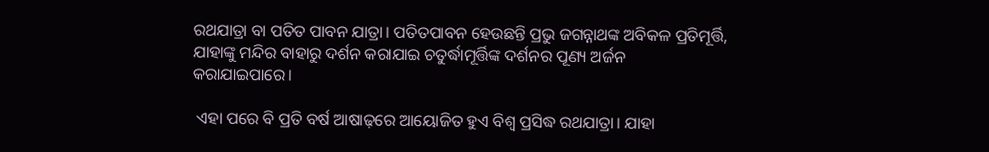ରଥଯାତ୍ରା ବା ପତିତ ପାବନ ଯାତ୍ରା। ପତିତପାବନ ହେଉଛନ୍ତି ପ୍ରଭୁ ଜଗନ୍ନାଥଙ୍କ ଅବିକଳ ପ୍ରତିମୂର୍ତ୍ତି, ଯାହାଙ୍କୁ ମନ୍ଦିର ବାହାରୁ ଦର୍ଶନ କରାଯାଇ ଚତୁର୍ଦ୍ଧାମୂର୍ତ୍ତିଙ୍କ ଦର୍ଶନର ପୂଣ୍ୟ ଅର୍ଜନ କରାଯାଇପାରେ।

 ଏହା ପରେ ବି ପ୍ରତି ବର୍ଷ ଆଷାଢ଼ରେ ଆୟୋଜିତ ହୁଏ ବିଶ୍ବ ପ୍ରସିଦ୍ଧ ରଥଯାତ୍ରା। ଯାହା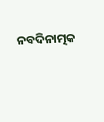ନବଦିନାତ୍ମକ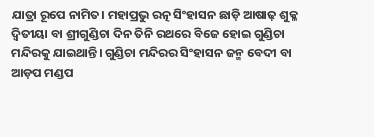ଯାତ୍ରା ରୂପେ ନାମିତ। ମହାପ୍ରଭୁ ରତ୍ନ ସିଂହାସନ ଛାଡ଼ି ଆଷାଢ଼ ଶୁକ୍ଳ ଦ୍ଵିତୀୟା ବା ଶ୍ରୀଗୁଣ୍ଡିଚା ଦିନ ତିନି ରଥରେ ବିଜେ ହୋଇ ଗୁଣ୍ଡିଚା ମନ୍ଦିରକୁ ଯାଇଥାନ୍ତି। ଗୁଣ୍ଡିଚା ମନ୍ଦିରର ସିଂହାସନ ଜନ୍ମ ବେଦୀ ବା ଆଡ଼ପ ମଣ୍ଡପ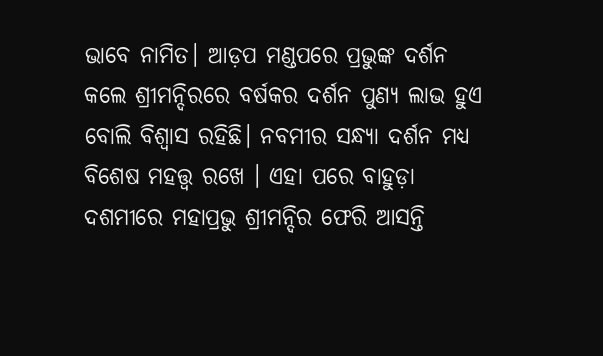ଭାବେ ନାମିତ। ଆଡ଼ପ ମଣ୍ଡପରେ ପ୍ରଭୁଙ୍କ ଦର୍ଶନ କଲେ ଶ୍ରୀମନ୍ଦିରରେ ବର୍ଷକର ଦର୍ଶନ ପୁଣ୍ୟ ଲାଭ ହୁଏ ବୋଲି ବିଶ୍ବାସ ରହିଛି। ନବମୀର ସନ୍ଧ୍ୟା ଦର୍ଶନ ମଧ୍ୟ ବିଶେଷ ମହତ୍ତ୍ଵ ରଖେ । ଏହା ପରେ ବାହୁଡ଼ା ଦଶମୀରେ ମହାପ୍ରଭୁ ଶ୍ରୀମନ୍ଦିର ଫେରି ଆସନ୍ତି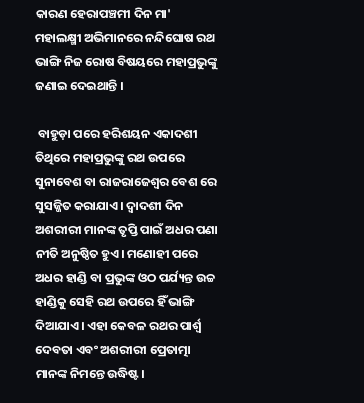କାରଣ ହେରାପଞ୍ଚମୀ ଦିନ ମା' ମହାଲକ୍ଷ୍ମୀ ଅଭିମାନରେ ନନ୍ଦିଘୋଷ ରଥ ଭାଙ୍ଗି ନିଜ ରୋଷ ବିଷୟରେ ମହାପ୍ରଭୁଙ୍କୁ ଜଣାଇ ଦେଇଥାନ୍ତି ।

 ବାହୁଡ଼ା ପରେ ହରିଶୟନ ଏକାଦଶୀ ତିଥିରେ ମହାପ୍ରଭୁଙ୍କୁ ରଥ ଉପରେ ସୁନାବେଶ ବା ରାଜରାଜେଶ୍ଵର ବେଶ ରେ ସୁସଜ୍ଜିତ କରାଯାଏ। ଦ୍ବାଦଶୀ ଦିନ ଅଶରୀରୀ ମାନଙ୍କ ତୃପ୍ତି ପାଇଁ ଅଧର ପଣା ନୀତି ଅନୁଷ୍ଠିତ ହୁଏ। ମଣୋହୀ ପରେ ଅଧର ହାଣ୍ଡି ବା ପ୍ରଭୁଙ୍କ ଓଠ ପର୍ଯ୍ୟନ୍ତ ଉଚ୍ଚ ହାଣ୍ଡିକୁ ସେହି ରଥ ଉପରେ ହିଁ ଭାଙ୍ଗି ଦିଆଯାଏ। ଏହା କେବଳ ରଥର ପାର୍ଶ୍ଵ ଦେବତା ଏବଂ ଅଶରୀରୀ ପ୍ରେତାତ୍ମା ମାନଙ୍କ ନିମନ୍ତେ ଉଦ୍ଧିଷ୍ଟ।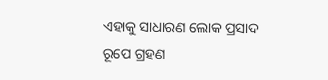ଏହାକୁ ସାଧାରଣ ଲୋକ ପ୍ରସାଦ ରୂପେ ଗ୍ରହଣ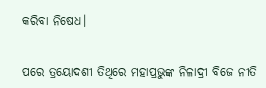କରିବା ନିଷେଧ।


ପରେ ତ୍ରୟୋଦଶୀ ତିଥିରେ ମହାପ୍ରଭୁଙ୍କ ନିଳାଦ୍ରୀ ବିଜେ ନୀତି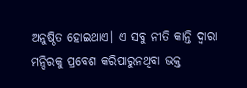ଅନୁଷ୍ଠିତ ହୋଇଥାଏ। ଏ ସବୁ ନୀତି କାନ୍ତି ଦ୍ବାରା ମନ୍ଦିରକୁ ପ୍ରବେଶ କରିପାରୁନଥିବା ଭକ୍ତ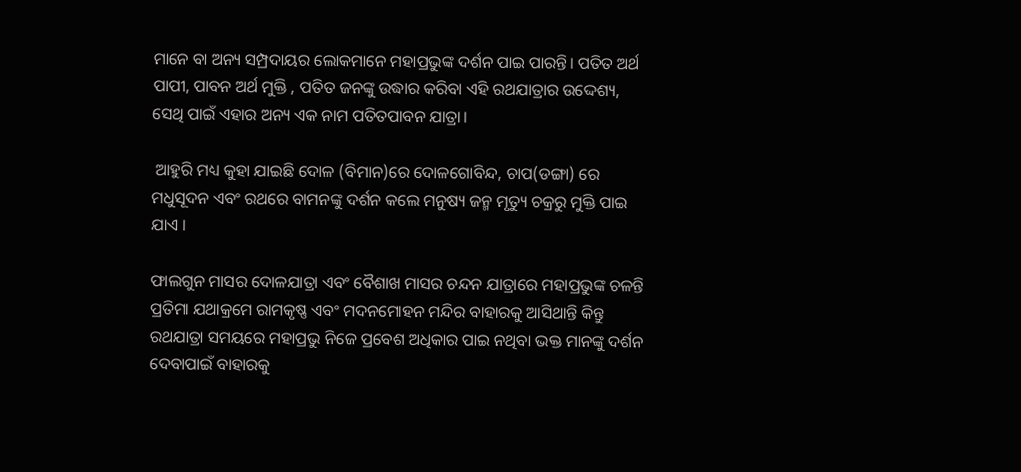ମାନେ ବା ଅନ୍ୟ ସମ୍ପ୍ରଦାୟର ଲୋକମାନେ ମହାପ୍ରଭୁଙ୍କ ଦର୍ଶନ ପାଇ ପାରନ୍ତି। ପତିତ ଅର୍ଥ ପାପୀ, ପାବନ ଅର୍ଥ ମୁକ୍ତି , ପତିତ ଜନଙ୍କୁ ଉଦ୍ଧାର କରିବା ଏହି ରଥଯାତ୍ରାର ଉଦ୍ଦେଶ୍ୟ, ସେଥି ପାଇଁ ଏହାର ଅନ୍ୟ ଏକ ନାମ ପତିତପାବନ ଯାତ୍ରା।

 ଆହୁରି ମଧ୍ୟ କୁହା ଯାଇଛି ଦୋଳ (ବିମାନ)ରେ ଦୋଳଗୋବିନ୍ଦ, ଚାପ(ଡଙ୍ଗା) ରେ ମଧୁସୂଦନ ଏବଂ ରଥରେ ବାମନଙ୍କୁ ଦର୍ଶନ କଲେ ମନୁଷ୍ୟ ଜନ୍ମ ମୃତ୍ୟୁ ଚକ୍ରରୁ ମୁକ୍ତି ପାଇ‌ ଯାଏ ।

ଫାଲଗୁନ ମାସର ଦୋଳଯାତ୍ରା ଏବଂ ବୈଶାଖ ମାସର ଚନ୍ଦନ ଯାତ୍ରାରେ ମହାପ୍ରଭୁଙ୍କ ଚଳନ୍ତି ପ୍ରତିମା ଯଥାକ୍ରମେ ରାମକୃଷ୍ଣ ଏବଂ ମଦନମୋହନ ମନ୍ଦିର ବାହାରକୁ ଆସିଥାନ୍ତି କିନ୍ତୁ ରଥଯାତ୍ରା ସମୟରେ ମହାପ୍ରଭୁ ନିଜେ ପ୍ରବେଶ ଅଧିକାର ପାଇ ନଥିବା ଭକ୍ତ ମାନଙ୍କୁ ଦର୍ଶନ ଦେବାପାଇଁ ବାହାରକୁ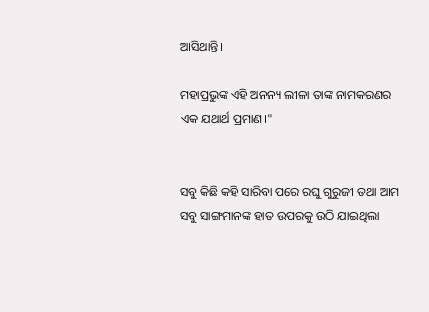ଆସିଥାନ୍ତି।

ମହାପ୍ରଭୁଙ୍କ ଏହି ଅନନ୍ୟ ଲୀଳା ‌ତାଙ୍କ ନାମକରଣର ଏକ ଯଥାର୍ଥ ପ୍ରମାଣ।"


ସବୁ କିଛି କହି ସାରିବା ପରେ ରଘୁ ଗୁରୁଜୀ ତଥା ଆମ ସବୁ ସାଙ୍ଗମାନଙ୍କ ହାତ ଉପରକୁ ଉଠି ଯାଇଥିଲା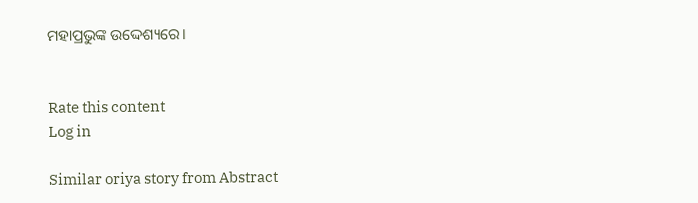ମହାପ୍ରଭୁଙ୍କ ଉଦ୍ଦେଶ୍ୟରେ।


Rate this content
Log in

Similar oriya story from Abstract